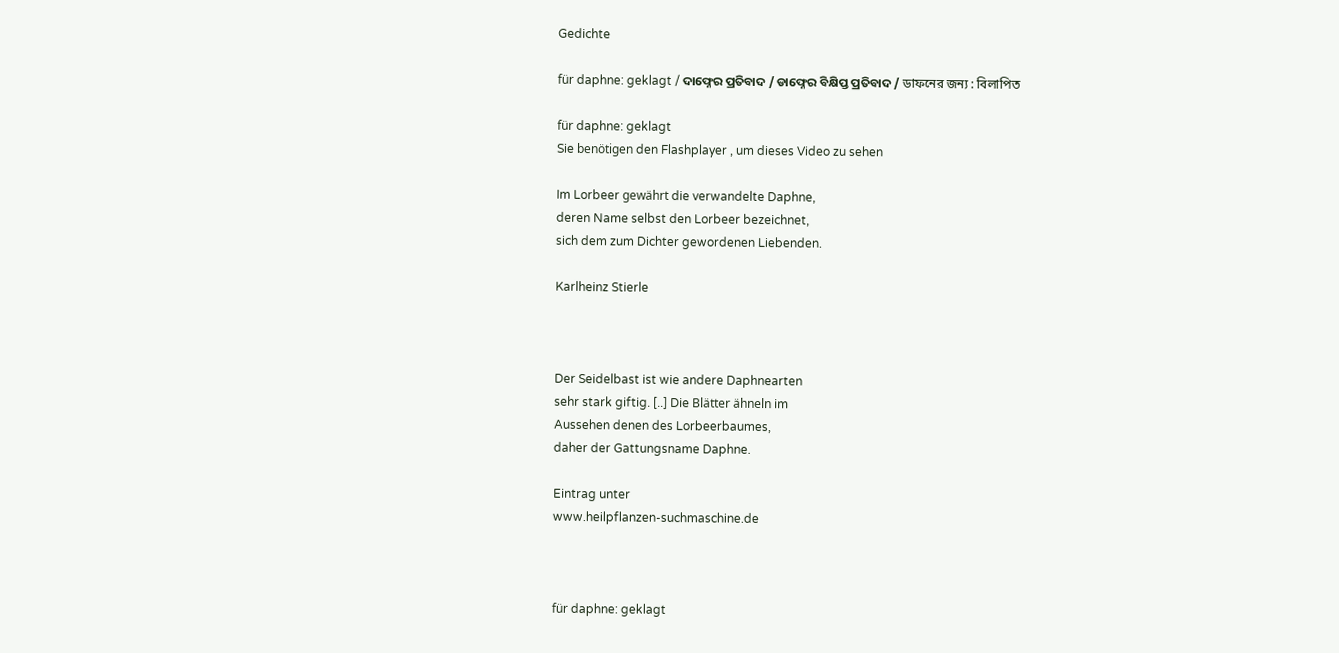Gedichte

für daphne: geklagt / ଦାଫ୍ନେର ପ୍ରତିବାଦ / ଡାଫ୍ନେର ବିକ୍ଷିପ୍ତ ପ୍ରତିବାଦ / ডাফনের জন্য : বিলাপিত

für daphne: geklagt
Sie benötigen den Flashplayer , um dieses Video zu sehen

Im Lorbeer gewährt die verwandelte Daphne,
deren Name selbst den Lorbeer bezeichnet,
sich dem zum Dichter gewordenen Liebenden.

Karlheinz Stierle



Der Seidelbast ist wie andere Daphnearten
sehr stark giftig. [..] Die Blätter ähneln im
Aussehen denen des Lorbeerbaumes,
daher der Gattungsname Daphne.

Eintrag unter
www.heilpflanzen-suchmaschine.de



für daphne: geklagt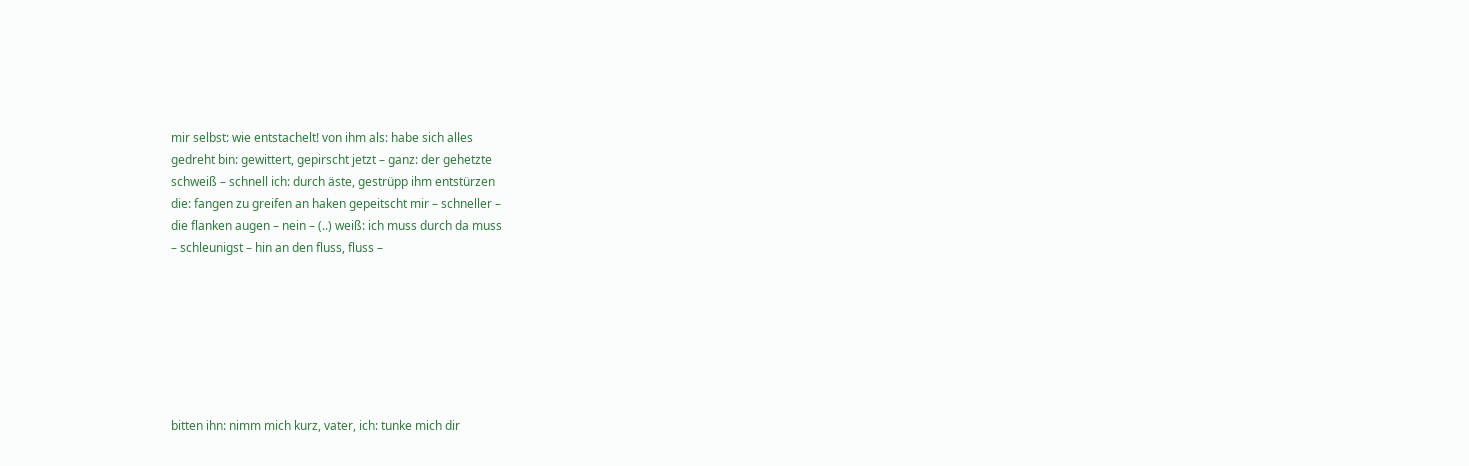mir selbst: wie entstachelt! von ihm als: habe sich alles
gedreht bin: gewittert, gepirscht jetzt – ganz: der gehetzte
schweiß – schnell ich: durch äste, gestrüpp ihm entstürzen
die: fangen zu greifen an haken gepeitscht mir – schneller –
die flanken augen – nein – (..) weiß: ich muss durch da muss
– schleunigst – hin an den fluss, fluss –







bitten ihn: nimm mich kurz, vater, ich: tunke mich dir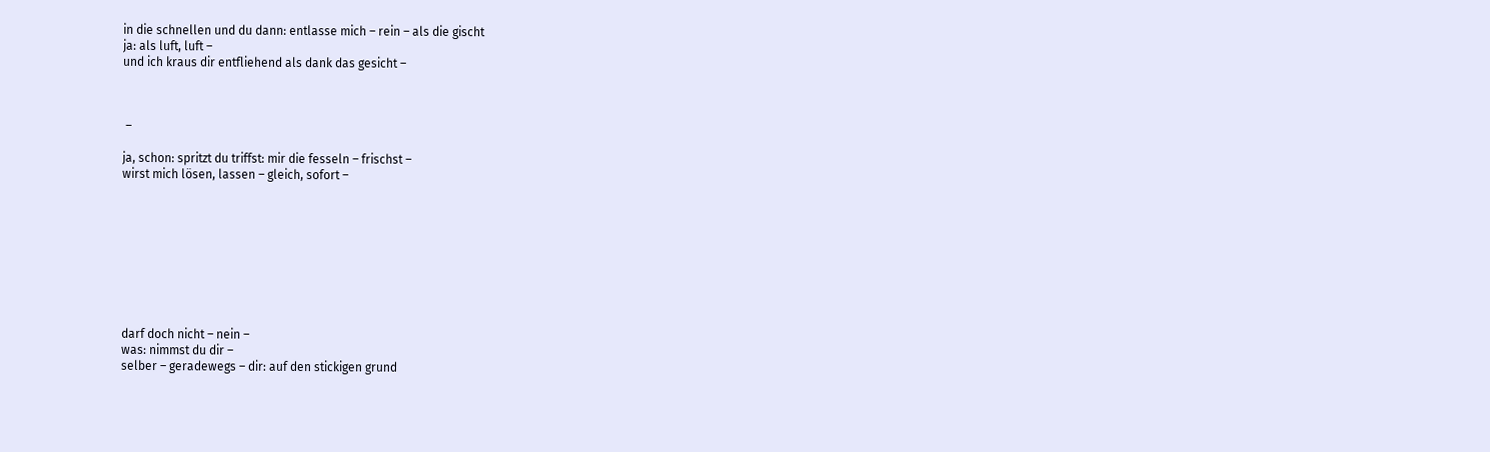in die schnellen und du dann: entlasse mich – rein – als die gischt
ja: als luft, luft –
und ich kraus dir entfliehend als dank das gesicht –



 –

ja, schon: spritzt du triffst: mir die fesseln – frischst –
wirst mich lösen, lassen – gleich, sofort –









darf doch nicht – nein –
was: nimmst du dir –
selber – geradewegs – dir: auf den stickigen grund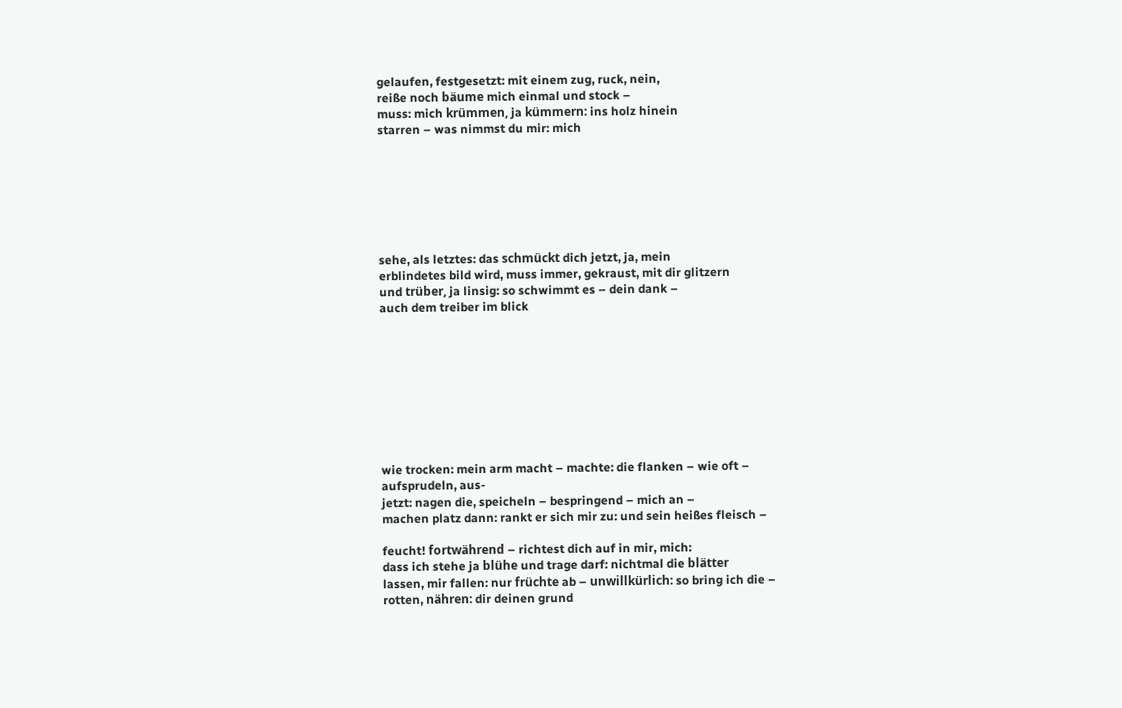gelaufen, festgesetzt: mit einem zug, ruck, nein,
reiße noch bäume mich einmal und stock –
muss: mich krümmen, ja kümmern: ins holz hinein
starren – was nimmst du mir: mich







sehe, als letztes: das schmückt dich jetzt, ja, mein
erblindetes bild wird, muss immer, gekraust, mit dir glitzern
und trüber, ja linsig: so schwimmt es – dein dank –
auch dem treiber im blick









wie trocken: mein arm macht – machte: die flanken – wie oft –
aufsprudeln, aus-
jetzt: nagen die, speicheln – bespringend – mich an –
machen platz dann: rankt er sich mir zu: und sein heißes fleisch –

feucht! fortwährend – richtest dich auf in mir, mich:
dass ich stehe ja blühe und trage darf: nichtmal die blätter
lassen, mir fallen: nur früchte ab – unwillkürlich: so bring ich die –
rotten, nähren: dir deinen grund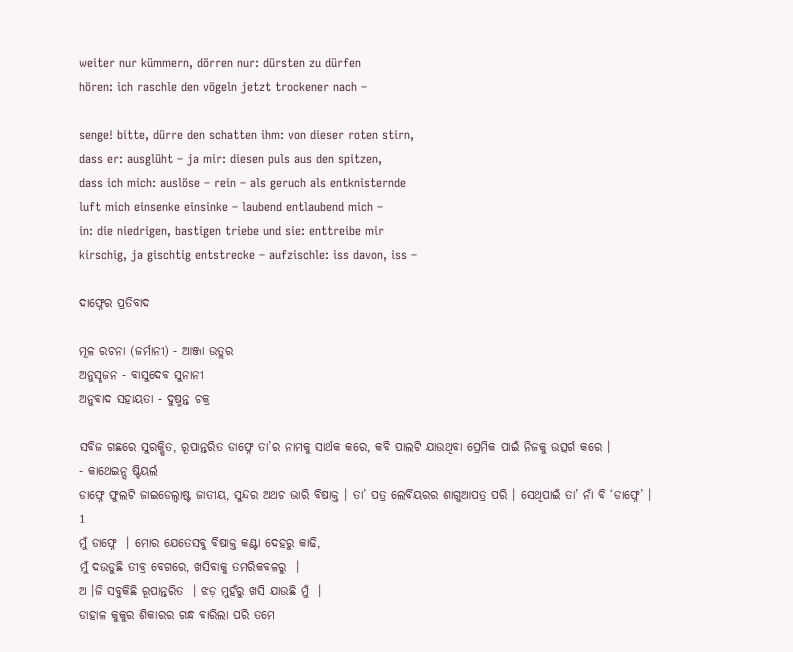weiter nur kümmern, dörren nur: dürsten zu dürfen
hören: ich raschle den vögeln jetzt trockener nach –

senge! bitte, dürre den schatten ihm: von dieser roten stirn,
dass er: ausglüht – ja mir: diesen puls aus den spitzen,
dass ich mich: auslöse – rein – als geruch als entknisternde
luft mich einsenke einsinke – laubend entlaubend mich –
in: die niedrigen, bastigen triebe und sie: enttreibe mir
kirschig, ja gischtig entstrecke – aufzischle: iss davon, iss –

ଦାଫ୍ନେର ପ୍ରତିବାଦ

ମୂଳ ରଚନା (ଜର୍ମାନୀ) - ଆଞ୍ଜା ଉତ୍ଲର
ଅନୁସୃଜନ - ବାସୁଦେବ ସୁନାନୀ
ଅନୁବାଦ ସହାୟତା - ଦୁଷ୍ମନ୍ତ ଚକ୍ର

ସବିଜ ଗଛରେ ସୁରକ୍ଷିତ, ରୂପାନ୍ତରିତ ଡାଫ୍ନେ ତା’ର ନାମକୁ ସାର୍ଥକ କରେ, କବି ପାଲଟି ଯାଉଥିବା ପ୍ରେମିକ ପାଇଁ ନିଜକୁ ଉତ୍ସର୍ଗ କରେ ।
- କାଥେଇନ୍ସ ଷ୍ଟିୟର୍ଲ
ଡାଫ୍ନେ ଫୁଲଟି ଜାଇଡେଲ୍ବାଷ୍ଟ ଜାତୀୟ, ସୁନ୍ଦର ଅଥଚ ଭାରି ବିଷାକ୍ତ । ତା’ ପତ୍ର ଲେର୍ବିୟରର ଶାଗୁଆପତ୍ର ପରି । ସେଥିପାଇଁ ତା’ ନାଁ ବି ‘ଡାଫ୍ନେ’ ।
1
ମୁଁ ଡାଫ୍ନେ  । ମୋର ଯେତେସବୁ ବିଷାକ୍ତ କଣ୍ଟା ଦେହରୁ କାଢି,
ମୁଁ ଦଉଡୁଛି ତୀବ୍ର ବେଗରେ, ଖସିବାକୁ ତମରିକବଳରୁ  ।
ଅ ।ଜି ସବୁକିଛି ରୂପାନ୍ତରିତ  । ଝଡ଼ ମୁହଁରୁ ଖସି ଯାଉଛି ମୁଁ  ।
ଡାହାଳ କୁକୁର ଶିକାରର ଗନ୍ଧ ବାରିଲା ପରି ତମେ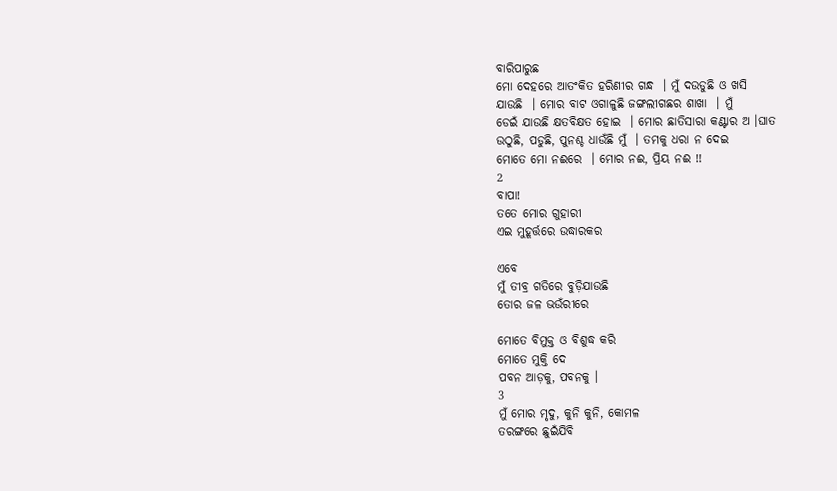ବାରିପାରୁଛ
ମୋ ଦେହରେ ଆତଂକିତ ହରିଣୀର ଗନ୍ଧ  । ମୁଁ ଦଉଡୁଛି ଓ ଖସି
ଯାଉଛି  । ମୋର ବାଟ ଓଗାଳୁଛି ଜଙ୍ଗଲୀଗଛର ଶାଖା  । ମୁଁ
ଡେଇଁ ଯାଉଛି କ୍ଷତବିକ୍ଷତ ହୋଇ  । ମୋର ଛାତିସାରା କଣ୍ଟାର ଅ ।ଘାତ
ଉଠୁଛି, ପଡୁଛି, ପୁନଶ୍ଚ ଧାଉଁଛି ମୁଁ  । ତମକୁ ଧରା ନ ଦେଇ
ମୋତେ ମୋ ନଈରେ  । ମୋର ନଈ, ପ୍ରିୟ ନଈ !!
2
ବାପା!
ତତେ ମୋର ଗୁହାରୀ
ଏଇ ମୁହୂର୍ତ୍ତରେ ଉଦ୍ଧାରକର

ଏବେ
ମୁଁ ତୀବ୍ର ଗତିରେ ବୁଡ଼ିଯାଉଛି
ତୋର ଜଳ ଭଉଁରୀରେ

ମୋତେ ବିମୁକ୍ତ ଓ ବିଶୁଦ୍ଧ କରି
ମୋତେ ମୁକ୍ତି ଦେ
ପବନ ଆଡ଼କୁ, ପବନକୁ ।
3
ମୁଁ ମୋର ମୃଦୁ, କୁନି କୁନି, କୋମଳ
ତରଙ୍ଗରେ ଛୁଇଁଯିବି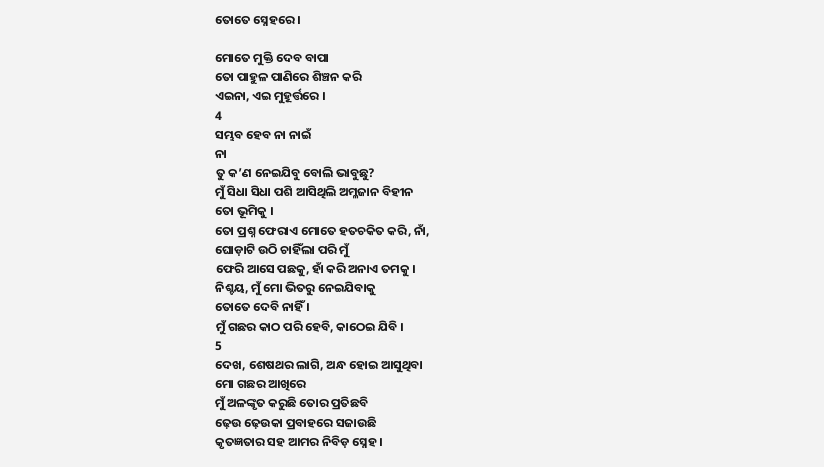ତୋତେ ସ୍ନେହରେ ।

ମୋତେ ମୁକ୍ତି ଦେବ ବାପା
ତୋ ପାହୁଳ ପାଣିରେ ଶିଞ୍ଚନ କରି
ଏଇନା, ଏଇ ମୁହୂର୍ତ୍ତରେ ।
4
ସମ୍ଭବ ହେବ ନା ନାଇଁ
ନା
ତୁ କ’ଣ ନେଇଯିବୁ ବୋଲି ଭାବୁଛୁ?
ମୁଁ ସିଧା ସିଧା ପଶି ଆସିଥିଲି ଅମ୍ଳଜାନ ବିହୀନ
ତୋ ଭୂମିକୁ ।
ତୋ ପ୍ରଶ୍ନ ଫେରାଏ ମୋତେ ହତଚକିତ କରି, ନାଁ,
ଘୋଡ଼ାଟି ଉଠି ଚାହିଁଲା ପରି ମୁଁ
ଫେରି ଆସେ ପଛକୁ, ହାଁ କରି ଅନାଏ ତମକୁ ।
ନିଶ୍ଚୟ, ମୁଁ ମୋ ଭିତରୁ ନେଇଯିବାକୁ
ତୋତେ ଦେବି ନାହିଁ ।
ମୁଁ ଗଛର କାଠ ପରି ହେବି, କାଠେଇ ଯିବି ।
5
ଦେଖ, ଶେଷଥର ଲାଗି, ଅନ୍ଧ ହୋଇ ଆସୁଥିବା
ମୋ ଗଛର ଆଖିରେ
ମୁଁ ଅଳଙ୍କୃତ କରୁଛି ତୋର ପ୍ରତିଛବି
ଢ଼େଉ ଢ଼େଉକା ପ୍ରବାହରେ ସଜାଉଛି
କୃତଜ୍ଞତାର ସହ ଆମର ନିବିଡ଼ ସ୍ନେହ ।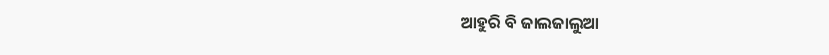ଆହୁରି ବି ଜାଲଜାଲୁଆ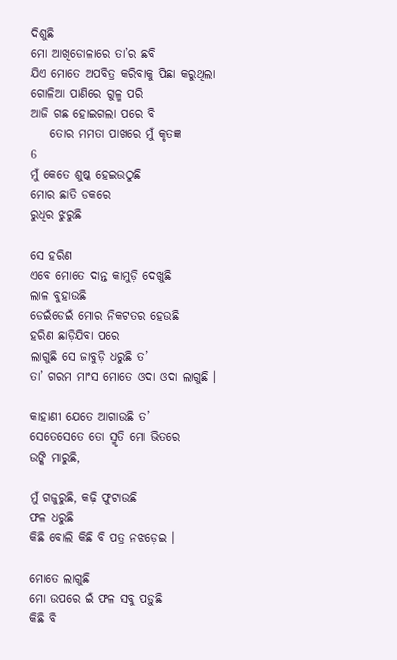ଦିଶୁଛି
ମୋ ଆଖିଡୋଳାରେ ତା’ର ଛବି
ଯିଏ ମୋତେ ଅପବିତ୍ର କରିବାକୁ ପିଛା କରୁଥିଲା
ଗୋଳିଆ ପାଣିରେ ଗୁଳ୍ମ ପରି
ଆଜି ଗଛ ହୋଇଗଲା ପରେ ବି
    ତୋର ମମତା ପାଖରେ ମୁଁ କୃତଜ୍ଞ
6
ମୁଁ କେତେ ଶୁଷ୍କ ହେଇଉଠୁଛି
ମୋର ଛାତି ଡକରେ
ରୁଧିର ଝୁରୁଛି

ସେ ହରିଣ
ଏବେ ମୋତେ ଦାନ୍ତ କାମୁଡ଼ି ଦେଖୁଛି
ଲାଳ ବୁହାଉଛି
ଡେଇଁଡେଇଁ ମୋର ନିକଟତର ହେଉଛି
ହରିଣ ଛାଡ଼ିଯିବା ପରେ
ଲାଗୁଛି ସେ ଜାବୁଡ଼ି ଧରୁଛି ତ’
ତା’ ଗରମ ମାଂସ ମୋତେ ଓଦା ଓଦା ଲାଗୁଛି ।

କାହାଣୀ ଯେତେ ଆଗାଉଛି ତ’
ସେତେସେତେ ତୋ ସ୍ମୃତି ମୋ ଭିତରେ
ଉଙ୍କି ମାରୁଛି,

ମୁଁ ଗଜୁରୁଛି, କଢ଼ି ଫୁଟାଉଛି
ଫଳ ଧରୁଛି
କିଛି ବୋଲି କିଛି ବି ପତ୍ର ନଝଡ଼େଇ ।

ମୋତେ ଲାଗୁଛି
ମୋ ଉପରେ ଇଁ ଫଳ ସବୁ ପଡ଼ୁଛି
କିଛି ବି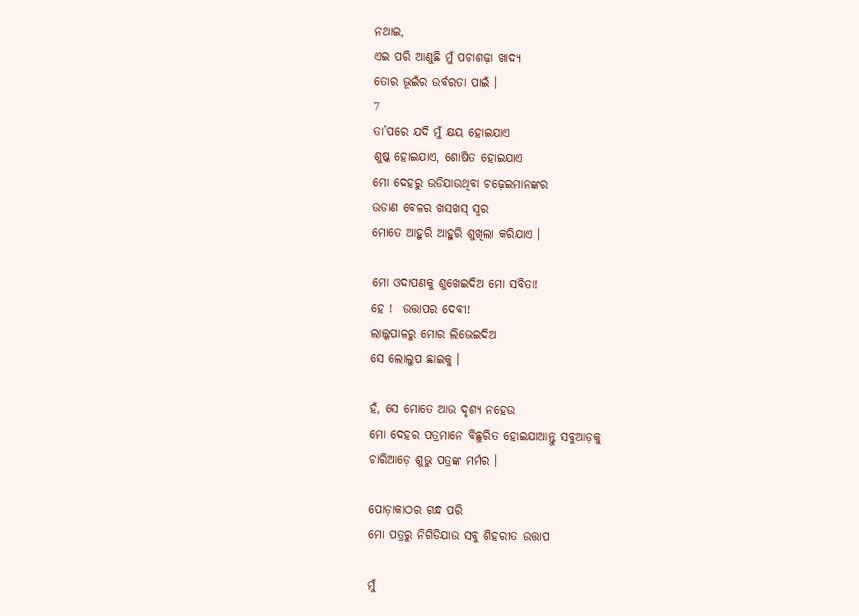ନଥାଇ,
ଏଇ ପରି ଆଣୁଛି ମୁଁ ପଚାଶଢ଼ା ଖାଦ୍ୟ
ତୋର ଭୂଇଁର ଉର୍ବରତା ପାଇଁ ।
7
ତା’ପରେ ଯଦି ମୁଁ କ୍ଷୟ ହୋଇଯାଏ
ଶୁଷ୍କ ହୋଇଯାଏ, ଶୋଷିତ ହୋଇଯାଏ
ମୋ ଦେହରୁ ଉଡିଯାଉଥିବା ଚଢ଼େଇମାନଙ୍କର
ଉଡାଣ ବେଳର ଖସଖସ୍ ସ୍ୱର
ମୋତେ ଆହୁରି ଆହୁରି ଶୁଖିଲା କରିଯାଏ ।

ମୋ ଓଦାପଣକୁ ଶୁଖେଇଦିଅ ମୋ ସବିତା!
ହେ !  ଉତ୍ତାପର ଦେବୀ!
ଲାଲ୍କପାଳରୁ ମୋର ଲିଭେଇଦିଅ
ସେ ଲୋଲୁପ ଛାଇକୁ ।

ହଁ, ସେ ମୋତେ ଆଉ ଦୃଶ୍ୟ ନହେଉ
ମୋ ଦେହର ପତ୍ରମାନେ ବିଛୁରିତ ହୋଇଯାଆନ୍ତୁ ସବୁଆଡ଼କୁ
ଚାରିଆଡ଼େ ଶୁଭୁ ପତ୍ରଙ୍କ ମର୍ମର ।

ପୋଡ଼ାକାଠର ଗନ୍ଧ ପରି
ମୋ ପତ୍ରରୁ ନିଗିଡିଯାଉ ସବୁ ଶିହରୀତ ଉତ୍ତାପ

ମୁଁ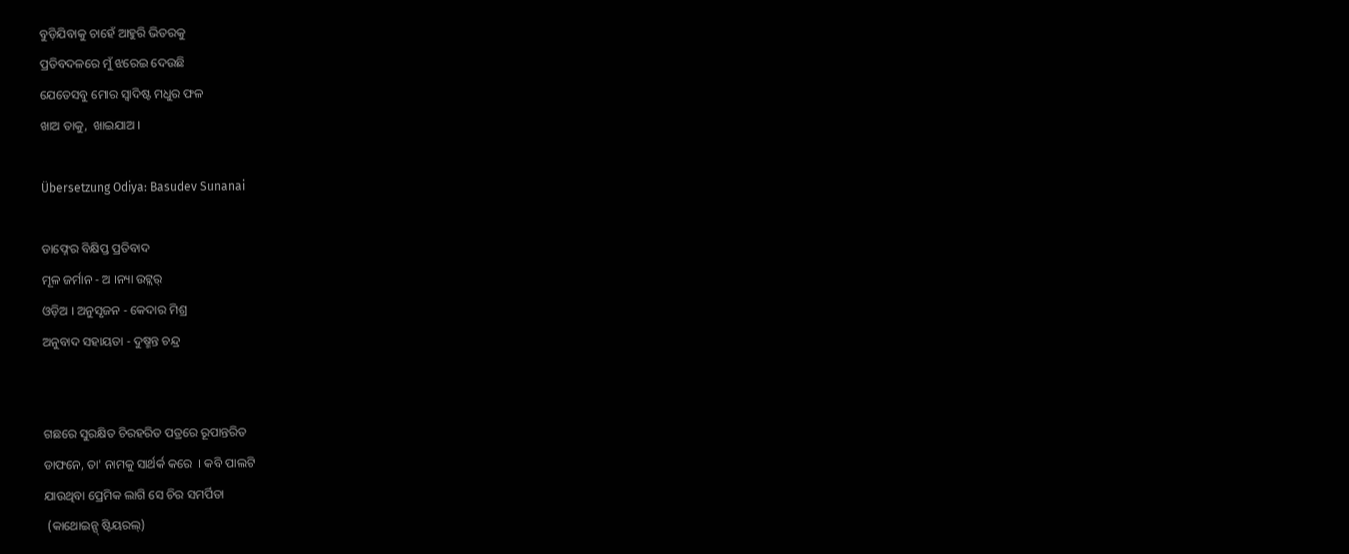ବୁଡ଼ିଯିବାକୁ ଚାହେଁ ଆହୁରି ଭିତରକୁ
ପ୍ରତିବଦଳରେ ମୁଁ ଝରେଇ ଦେଉଛି
ଯେତେସବୁ ମୋର ସ୍ୱାଦିଷ୍ଟ ମଧୁର ଫଳ
ଖାଅ ତାକୁ,  ଖାଇଯାଅ ।

Übersetzung Odiya: Basudev Sunanai

ଡାଫ୍ନେର ବିକ୍ଷିପ୍ତ ପ୍ରତିବାଦ
ମୂଳ ଜର୍ମାନ - ଅ ।ନ୍ୟା ଉଟ୍ଲର୍
ଓଡ଼ିଅ । ଅନୁସୃଜନ - କେଦାର ମିଶ୍ର
ଅନୁବାଦ ସହାୟତା - ଦୁଷ୍ମନ୍ତ ଚନ୍ଦ୍ର


ଗଛରେ ସୁରକ୍ଷିତ ଚିରହରିତ ପତ୍ରରେ ରୂପାନ୍ତରିତ
ଡାଫନେ, ତା' ନାମକୁ ସାର୍ଥର୍କ କରେ  । କବି ପାଲଟି
ଯାଉଥିବା ପ୍ରେମିକ ଲାଗି ସେ ଚିର ସମର୍ପିତା
 (କାଥୋଇନ୍ସ୍ ଷ୍ଟିୟରଲ୍)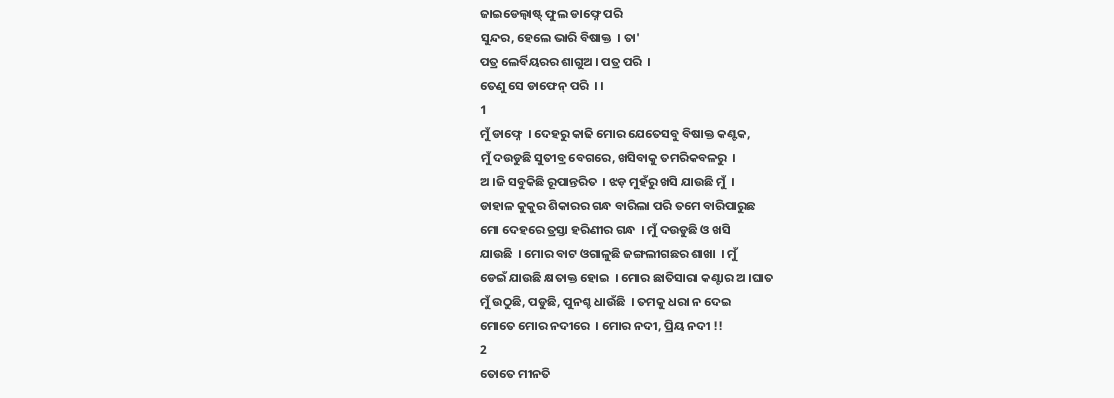ଜାଇଡେଲ୍ବାଷ୍ଟ୍ ଫୁଲ ଡାଫ୍ନେ ପରି
ସୁନ୍ଦର, ହେଲେ ଭାରି ବିଷାକ୍ତ  । ତା'
ପତ୍ର ଲେର୍ବିୟରର ଶାଗୁଅ । ପତ୍ର ପରି  ।
ତେଣୁ ସେ ଡାଫେନ୍ ପରି  । ।
1
ମୁଁ ଡାଫ୍ନେ  । ଦେହରୁ କାଢି ମୋର ଯେତେସବୁ ବିଷାକ୍ତ କଣ୍ଟକ,
ମୁଁ ଦଉଡୁଛି ସୁତୀବ୍ର ବେଗରେ, ଖସିବାକୁ ତମରିକବଳରୁ  ।
ଅ ।ଜି ସବୁକିଛି ରୂପାନ୍ତରିତ  । ଝଡ଼ ମୁହଁରୁ ଖସି ଯାଉଛି ମୁଁ  ।
ଡାହାଳ କୁକୁର ଶିକାରର ଗନ୍ଧ ବାରିଲା ପରି ତମେ ବାରିପାରୁଛ
ମୋ ଦେହରେ ତ୍ରସ୍ତା ହରିଣୀର ଗନ୍ଧ  । ମୁଁ ଦଉଡୁଛି ଓ ଖସି
ଯାଉଛି  । ମୋର ବାଟ ଓଗାଳୁଛି ଜଙ୍ଗଲୀଗଛର ଶାଖା  । ମୁଁ
ଡେଇଁ ଯାଉଛି କ୍ଷତାକ୍ତ ହୋଇ  । ମୋର ଛାତିସାରା କଣ୍ଟାର ଅ ।ଘାତ
ମୁଁ ଉଠୁଛି, ପଡୁଛି, ପୁନଶ୍ଚ ଧାଉଁଛି  । ତମକୁ ଧରା ନ ଦେଇ
ମୋତେ ମୋର ନଦୀରେ  । ମୋର ନଦୀ, ପ୍ରିୟ ନଦୀ !!
2
ତୋତେ ମୀନତି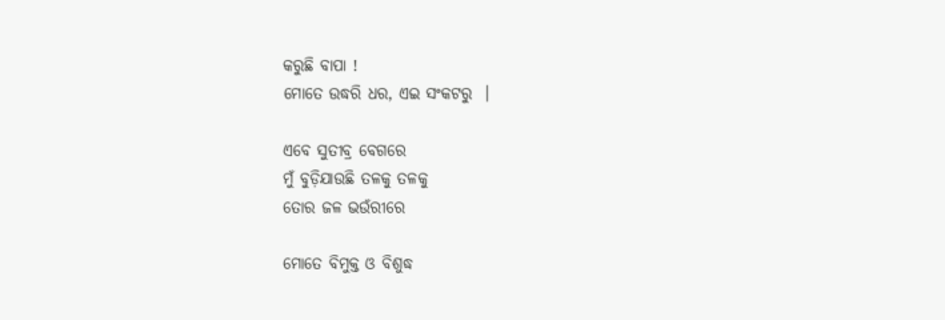କରୁଛି ବାପା !
ମୋତେ ଉଦ୍ଧରି ଧର, ଏଇ ସଂକଟରୁ  ।

ଏବେ ସୁତୀବ୍ର ବେଗରେ
ମୁଁ ବୁଡ଼ିଯାଉଛି ତଳକୁ ତଳକୁ
ତୋର ଜଳ ଭଉଁରୀରେ

ମୋତେ ବିମୁକ୍ତ ଓ ବିଶୁଦ୍ଧ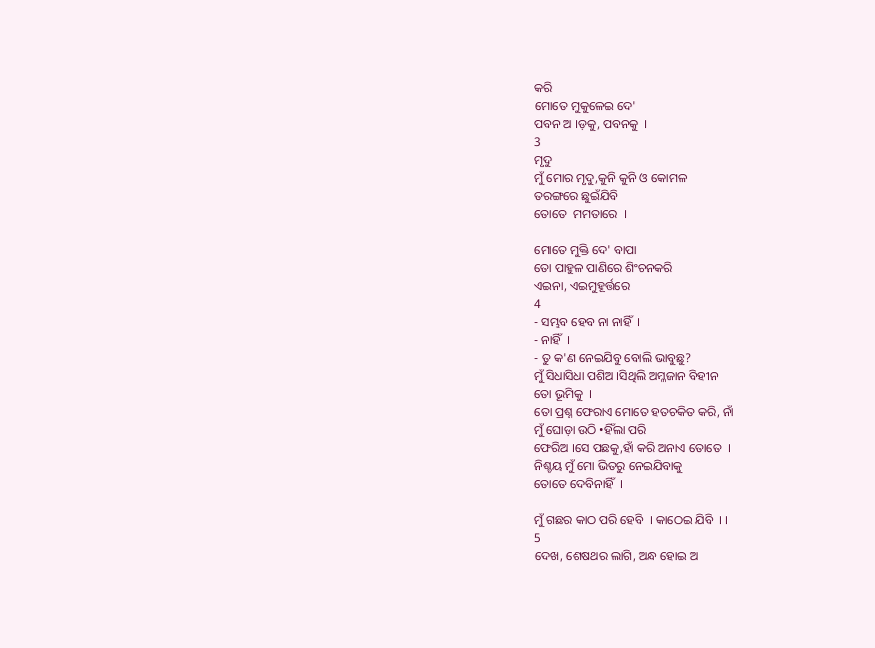କରି
ମୋତେ ମୁକୁଳେଇ ଦେ'
ପବନ ଅ ।ଡ଼କୁ, ପବନକୁ  ।
3
ମୃଦୁ
ମୁଁ ମୋର ମୃଦୁ,କୁନି କୁନି ଓ କୋମଳ
ତରଙ୍ଗରେ ଛୁଇଁଯିବି
ତୋତେ  ମମତାରେ  ।

ମୋତେ ମୁକ୍ତି ଦେ' ବାପା
ତୋ ପାହୁଳ ପାଣିରେ ଶିଂଚନକରି
ଏଇନା, ଏଇମୁହୂର୍ତ୍ତରେ
4
- ସମ୍ଭବ ହେବ ନା ନାହିଁ  ।
- ନାହିଁ  ।
- ତୁ କ'ଣ ନେଇଯିବୁ ବୋଲି ଭାବୁଛୁ?
ମୁଁ ସିଧାସିଧା ପଶିଅ ।ସିଥିଲି ଅମ୍ଳଜାନ ବିହୀନ
ତୋ ଭୂମିକୁ  ।
ତୋ ପ୍ରଶ୍ନ ଫେରାଏ ମୋତେ ହତଚକିତ କରି, ନାଁ
ମୁଁ ଘୋଡ଼ା ଉଠି •ହିଁଲା ପରି
ଫେରିଅ ।ସେ ପଛକୁ,ହାଁ କରି ଅନାଏ ତୋତେ  ।
ନିଶ୍ଚୟ ମୁଁ ମୋ ଭିତରୁ ନେଇଯିବାକୁ
ତୋତେ ଦେବିନାହିଁ  ।

ମୁଁ ଗଛର କାଠ ପରି ହେବି  । କାଠେଇ ଯିବି  । ।
5
ଦେଖ, ଶେଷଥର ଲାଗି, ଅନ୍ଧ ହୋଇ ଅ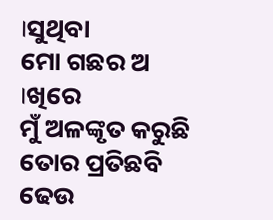।ସୁଥିବା
ମୋ ଗଛର ଅ ।ଖିରେ
ମୁଁ ଅଳଙ୍କୃତ କରୁଛି ତୋର ପ୍ରତିଛବି
ଢେଉ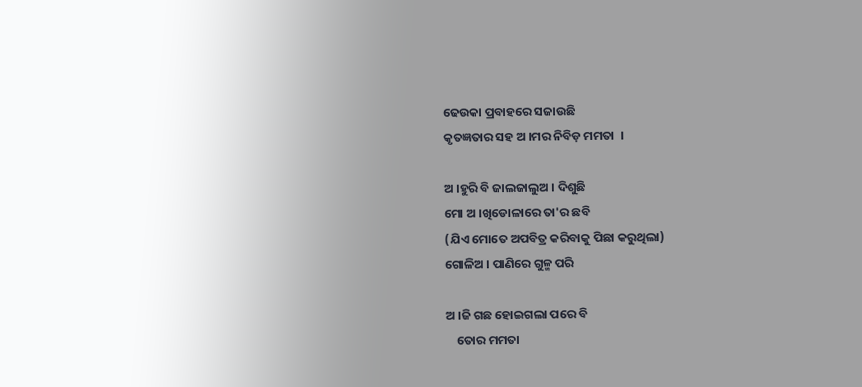ଢେଉକା ପ୍ରବାହରେ ସଜାଉଛି
କୃତଜ୍ଞତାର ସହ ଅ ।ମର ନିବିଡ଼ ମମତା  ।

ଅ ।ହୁରି ବି ଜାଲଜାଲୁଅ । ଦିଶୁଛି
ମୋ ଅ ।ଖିଡୋଳାରେ ତା'ର ଛବି
(ଯିଏ ମୋତେ ଅପବିତ୍ର କରିବାକୁ ପିଛା କରୁଥିଲା)
ଗୋଳିଅ । ପାଣିରେ ଗୁଳ୍ମ ପରି

ଅ ।ଜି ଗଛ ହୋଇଗଲା ପରେ ବି
    ତୋର ମମତା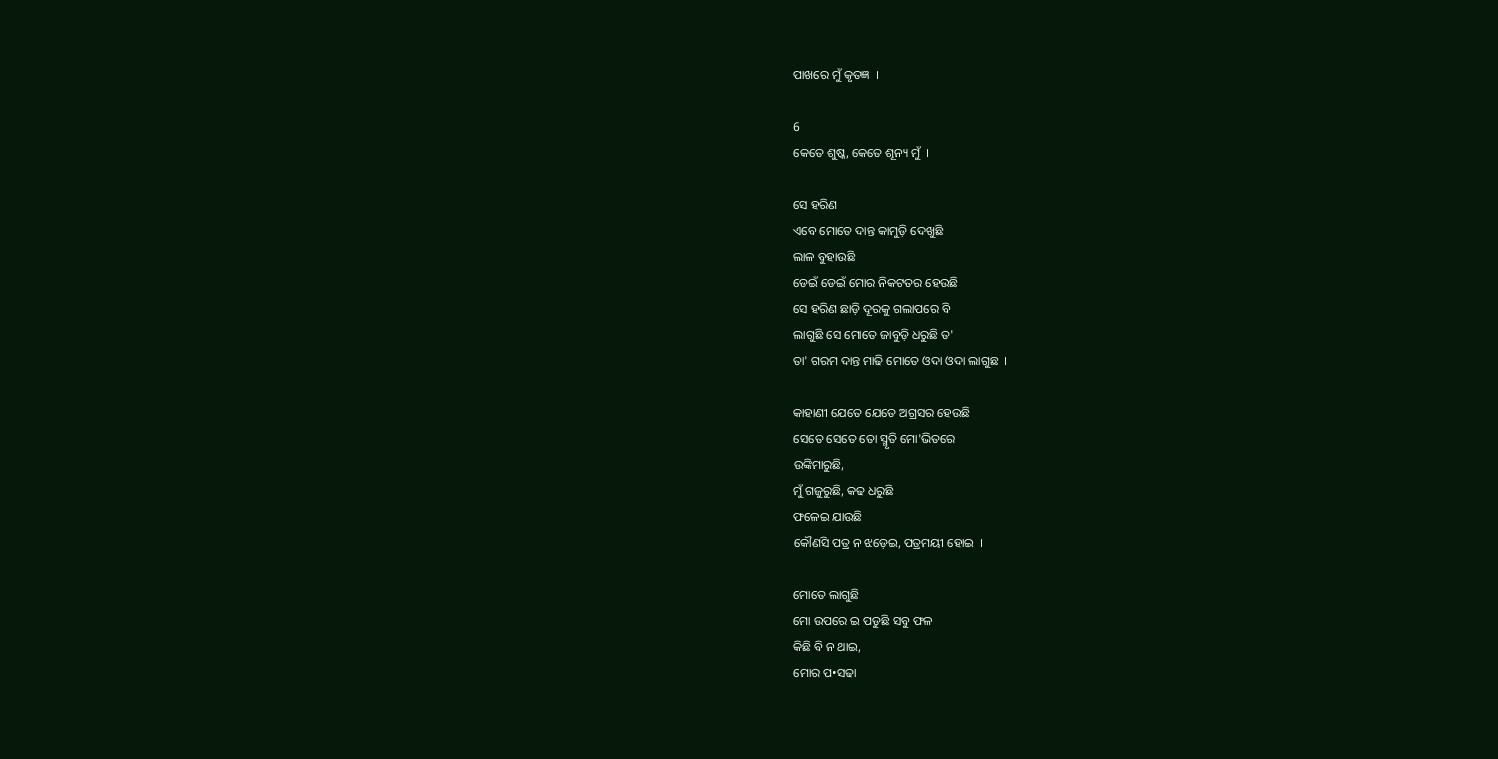ପାଖରେ ମୁଁ କୃତଜ୍ଞ  ।

6
କେତେ ଶୁଷ୍କ, କେତେ ଶୂନ୍ୟ ମୁଁ  ।

ସେ ହରିଣ
ଏବେ ମୋତେ ଦାନ୍ତ କାମୁଡ଼ି ଦେଖୁଛି
ଲାଳ ବୁହାଉଛି
ଡେଇଁ ଡେଇଁ ମୋର ନିକଟତର ହେଉଛି
ସେ ହରିଣ ଛାଡ଼ି ଦୂରକୁ ଗଲାପରେ ବି
ଲାଗୁଛି ସେ ମୋତେ ଜାବୁଡ଼ି ଧରୁଛି ତ'
ତା' ଗରମ ଦାନ୍ତ ମାଢି ମୋତେ ଓଦା ଓଦା ଲାଗୁଛ  ।

କାହାଣୀ ଯେତେ ଯେତେ ଅଗ୍ରସର ହେଉଛି
ସେତେ ସେତେ ତୋ ସ୍ମୃତି ମୋ'ଭିତରେ
ଉଙ୍କିମାରୁଛି,
ମୁଁ ଗଜୁରୁଛି, କଢ ଧରୁଛି
ଫଳେଇ ଯାଉଛି
କୌଣସି ପତ୍ର ନ ଝଡ଼େଇ, ପତ୍ରମୟୀ ହୋଇ  ।

ମୋତେ ଲାଗୁଛି
ମୋ ଉପରେ ଇ ପଡୁଛି ସବୁ ଫଳ
କିଛି ବି ନ ଥାଇ,
ମୋର ପ•ସଢା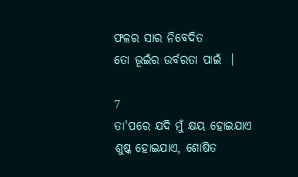ଫଳର ସାର ନିବେଦିତ
ତୋ ଭୂଇଁର ଉର୍ବରତା ପାଇଁ  ।

7
ତା'ପରେ ଯଦି ମୁଁ କ୍ଷୟ ହୋଇଯାଏ
ଶୁଷ୍କ ହୋଇଯାଏ, ଶୋଷିତ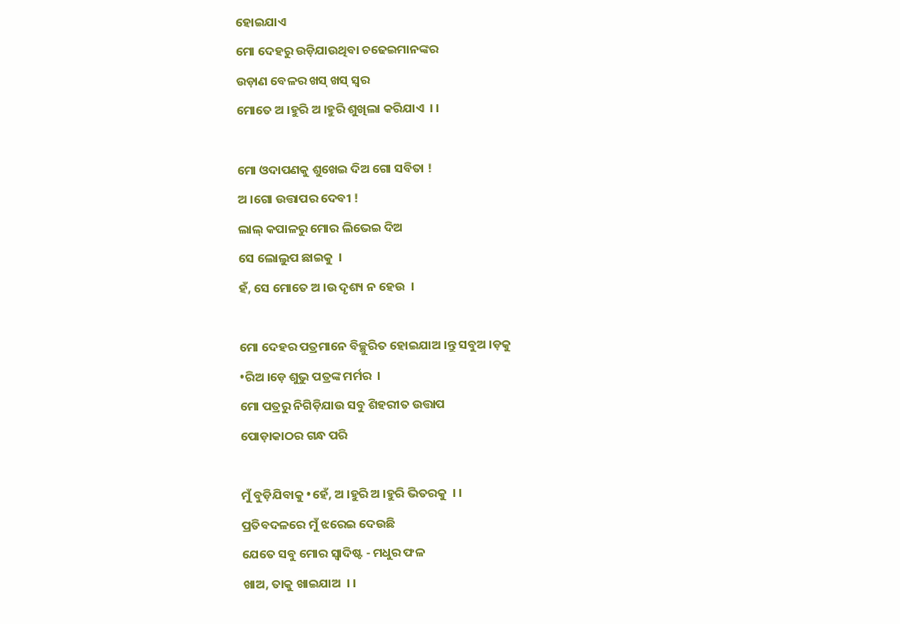ହୋଇଯାଏ
ମୋ ଦେହରୁ ଉଡ଼ିଯାଉଥିବା ଚଢେଇମାନଙ୍କର
ଉଡ଼ାଣ ବେଳର ଖସ୍ ଖସ୍ ସ୍ୱର
ମୋତେ ଅ ।ହୁରି ଅ ।ହୁରି ଶୁଖିଲା କରିଯାଏ  । ।

ମୋ ଓଦାପଣକୁ ଶୁଖେଇ ଦିଅ ଗୋ ସବିତା !
ଅ ।ଗୋ ଉତ୍ତାପର ଦେବୀ !
ଲାଲ୍ କପାଳରୁ ମୋର ଲିଭେଇ ଦିଅ
ସେ ଲୋଲୁପ ଛାଇକୁ  ।
ହଁ, ସେ ମୋତେ ଅ ।ଉ ଦୃଶ୍ୟ ନ ହେଉ  ।

ମୋ ଦେହର ପତ୍ରମାନେ ବିଚ୍ଛୁରିତ ହୋଇଯାଅ ।ନ୍ତୁ ସବୁଅ ।ଡ଼କୁ
•ରିଅ ।ଡ଼େ ଶୁଭୁ ପତ୍ରଙ୍କ ମର୍ମର  ।
ମୋ ପତ୍ରରୁ ନିଗିଡ଼ିଯାଉ ସବୁ ଶିହରୀତ ଉତ୍ତାପ
ପୋଡ଼ାକାଠର ଗନ୍ଧ ପରି

ମୁଁ ବୁଡ଼ିଯିବାକୁ •ହେଁ, ଅ ।ହୁରି ଅ ।ହୁରି ଭିତରକୁ  । ।
ପ୍ରତିବଦଳରେ ମୁଁ ଝରେଇ ଦେଉଛି
ଯେତେ ସବୁ ମୋର ସ୍ୱାଦିଷ୍ଟ - ମଧୁର ଫଳ
ଖାଅ, ତାକୁ ଖାଇଯାଅ  । ।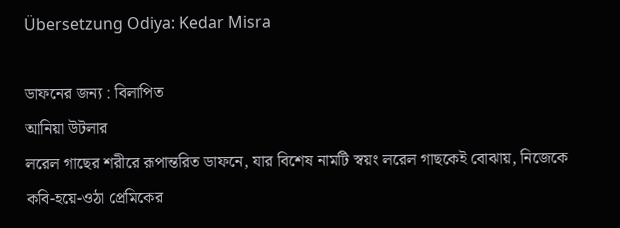Übersetzung Odiya: Kedar Misra

ডাফনের জন্য : বিলাপিত
আনিয়া উটলার
লরেল গাছের শরীরে রূপান্তরিত ডাফনে, যার বিশেষ নামটি স্বয়ং লরেল গাছকেই বোঝায়, নিজেকে কবি-হয়ে-ওঠা প্রেমিকের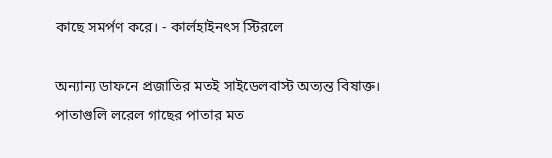কাছে সমর্পণ করে। - কার্লহাইনৎস স্টিরলে

অন্যান্য ডাফনে প্রজাতির মতই সাইডেলবাস্ট অত্যন্ত বিষাক্ত। পাতাগুলি লরেল গাছের পাতার মত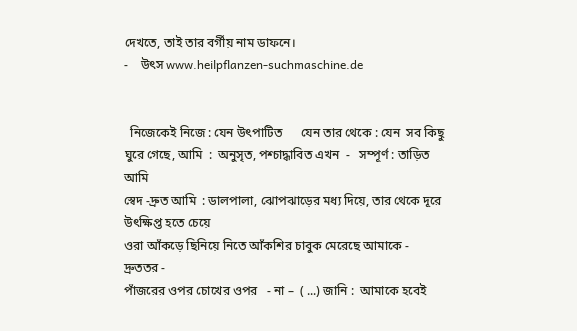দেখতে, তাই তার বর্গীয় নাম ডাফনে।
-    উৎস www.heilpflanzen-suchmaschine.de


  নিজেকেই নিজে : যেন উৎপাটিত      যেন তার থেকে : যেন  সব কিছু
ঘুরে গেছে, আমি  :  অনুসৃত, পশ্চাদ্ধাবিত এখন  -   সম্পূর্ণ : তাড়িত আমি
স্বেদ -দ্রুত আমি  : ডালপালা, ঝোপঝাড়ের মধ্য দিয়ে, তার থেকে দূরে উৎক্ষিপ্ত হতে চেয়ে
ওরা আঁকড়ে ছিনিয়ে নিতে আঁকশির চাবুক মেরেছে আমাকে -  দ্রুততর -
পাঁজরের ওপর চোখের ওপর   - না –  ( ...) জানি :  আমাকে হবেই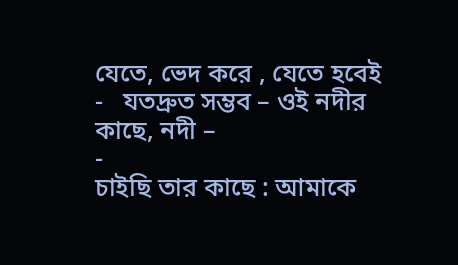যেতে, ভেদ করে , যেতে হবেই
-   যতদ্রুত সম্ভব – ওই নদীর কাছে, নদী –
-
চাইছি তার কাছে : আমাকে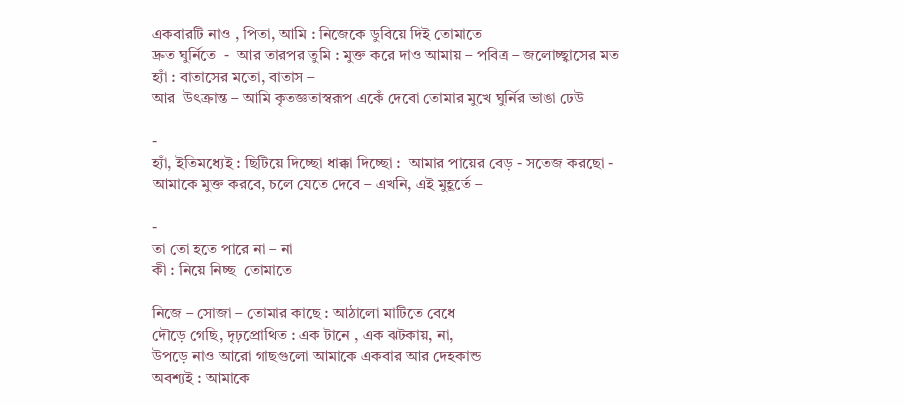একবারটি নাও , পিতা, আমি : নিজেকে ডুবিয়ে দিই তোমাতে
দ্রুত ঘুর্নিতে  -  আর তারপর তুমি : মুক্ত করে দাও আমায় – পবিত্র – জলোচ্ছ্বাসের মত
হ্যাঁ : বাতাসের মতো, বাতাস –
আর  উৎক্রান্ত – আমি কৃতজ্ঞতাস্বরূপ একেঁ দেবো তোমার মুখে ঘুর্নির ভাঙা ঢেউ

-
হ্যাঁ, ইতিমধ্যেই : ছিটিয়ে দিচ্ছো ধাক্কা দিচ্ছো :  আমার পায়ের বেড় - সতেজ করছো -
আমাকে মুক্ত করবে, চলে যেতে দেবে – এখনি, এই মুহূর্তে –

-
তা তো হতে পারে না – না
কী : নিয়ে নিচ্ছ  তোমাতে

নিজে – সোজা – তোমার কাছে : আঠালো মাটিতে বেধে
দৌড়ে গেছি, দৃঢ়প্রোথিত : এক টানে , এক ঝটকায়, না,
উপড়ে নাও আরো গাছগুলো আমাকে একবার আর দেহকান্ড
অবশ্যই : আমাকে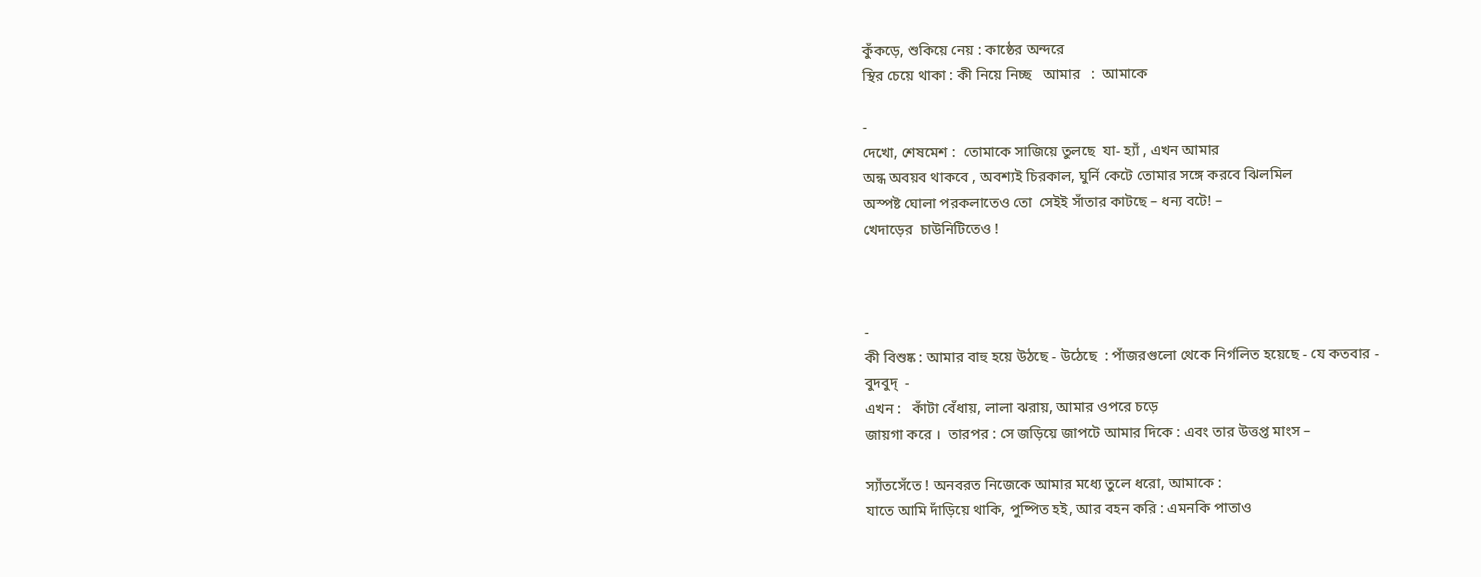কুঁকড়ে, শুকিয়ে নেয় : কাষ্ঠের অন্দরে
স্থির চেয়ে থাকা : কী নিয়ে নিচ্ছ   আমার   :  আমাকে

-
দেখো, শেষমেশ :  তোমাকে সাজিয়ে তুলছে  যা- হ্যাঁ , এখন আমার
অন্ধ অবয়ব থাকবে , অবশ্যই চিরকাল, ঘুর্নি কেটে তোমার সঙ্গে করবে ঝিলমিল
অস্পষ্ট ঘোলা পরকলাতেও তো  সেইই সাঁতার কাটছে – ধন্য বটে! –
খেদাড়ের  চাউনিটিতেও !



-
কী বিশুষ্ক : আমার বাহু হয়ে উঠছে - উঠেছে  : পাঁজরগুলো থেকে নির্গলিত হয়েছে - যে কতবার -
বুদবুদ্‌  -
এখন :   কাঁটা বেঁধায়, লালা ঝরায়, আমার ওপরে চড়ে
জায়গা করে ।  তারপর : সে জড়িয়ে জাপটে আমার দিকে : এবং তার উত্তপ্ত মাংস –

স্যাঁতসেঁতে ! অনবরত নিজেকে আমার মধ্যে তুলে ধরো, আমাকে :
যাতে আমি দাঁড়িয়ে থাকি, পুষ্পিত হই, আর বহন করি : এমনকি পাতাও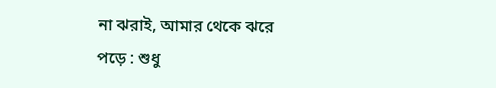না ঝরাই, আমার থেকে ঝরে পড়ে : শুধু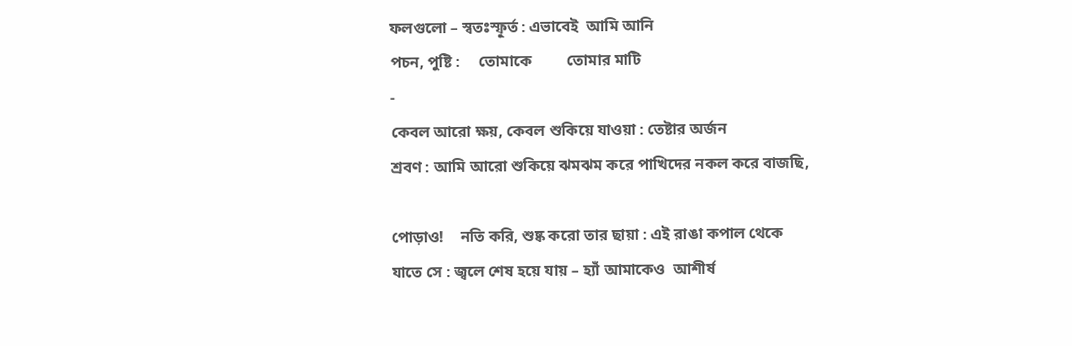ফলগুলো – স্বতঃস্ফূর্ত : এভাবেই  আমি আনি
পচন, পুষ্টি :     তোমাকে         তোমার মাটি
-
কেবল আরো ক্ষয়, কেবল শুকিয়ে যাওয়া : তেষ্টার অর্জন
শ্রবণ : আমি আরো শুকিয়ে ঝমঝম করে পাখিদের নকল করে বাজছি,

পোড়াও!    নতি করি, শুষ্ক করো তার ছায়া : এই রাঙা কপাল থেকে
যাতে সে : জ্বলে শেষ হয়ে যায় – হ্যাঁ আমাকেও  আশীর্ষ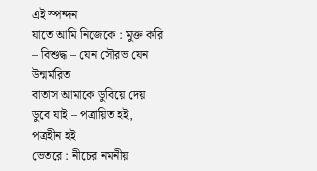এই স্পন্দন
যাতে আমি নিজেকে : মুক্ত করি – বিশুদ্ধ – যেন সৌরভ যেন উন্মর্মরিত
বাতাস আমাকে ডুবিয়ে দেয় ডুবে যাই – পত্রায়িত হই, পত্রহীন হই
ভেতরে : নীচের নমনীয়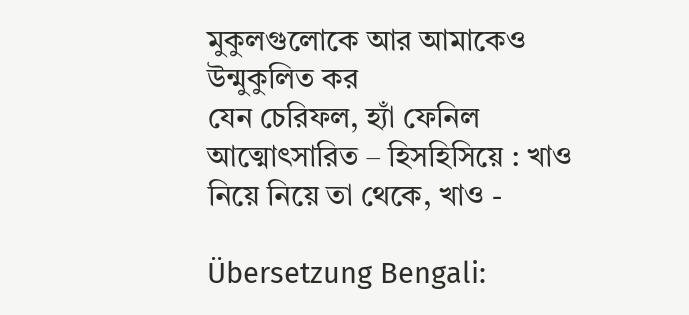মুকুলগুলোকে আর আমাকেও উন্মুকুলিত কর
যেন চেরিফল, হ্যাঁ ফেনিল  আত্মোৎসারিত – হিসহিসিয়ে : খাও নিয়ে নিয়ে তা থেকে, খাও -

Übersetzung Bengali: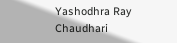Yashodhra Ray Chaudhari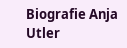Biografie Anja Utler